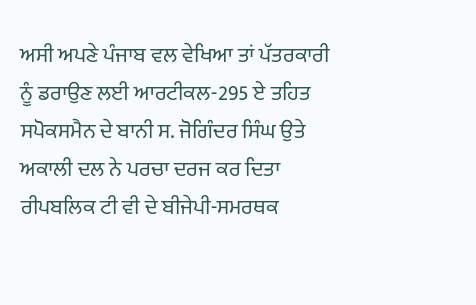ਅਸੀ ਅਪਣੇ ਪੰਜਾਬ ਵਲ ਵੇਖਿਆ ਤਾਂ ਪੱਤਰਕਾਰੀ ਨੂੰ ਡਰਾਉਣ ਲਈ ਆਰਟੀਕਲ-295 ਏ ਤਹਿਤ ਸਪੋਕਸਮੈਨ ਦੇ ਬਾਨੀ ਸ. ਜੋਗਿੰਦਰ ਸਿੰਘ ਉਤੇ ਅਕਾਲੀ ਦਲ ਨੇ ਪਰਚਾ ਦਰਜ ਕਰ ਦਿਤਾ
ਰੀਪਬਲਿਕ ਟੀ ਵੀ ਦੇ ਬੀਜੇਪੀ-ਸਮਰਥਕ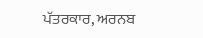ਪੱਤਰਕਾਰ, ਅਰਨਬ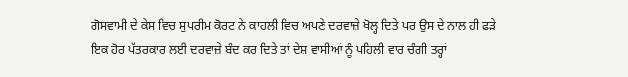ਗੋਸਵਾਮੀ ਦੇ ਕੇਸ ਵਿਚ ਸੁਪਰੀਮ ਕੋਰਟ ਨੇ ਕਾਹਲੀ ਵਿਚ ਅਪਣੇ ਦਰਵਾਜ਼ੇ ਖੋਲ੍ਹ ਦਿਤੇ ਪਰ ਉਸ ਦੇ ਨਾਲ ਹੀ ਫੜੇ ਇਕ ਹੋਰ ਪੱਤਰਕਾਰ ਲਈ ਦਰਵਾਜ਼ੇ ਬੰਦ ਕਰ ਦਿਤੇ ਤਾਂ ਦੇਸ਼ ਵਾਸੀਆਂ ਨੂੰ ਪਹਿਲੀ ਵਾਰ ਚੰਗੀ ਤਰ੍ਹਾਂ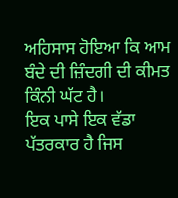ਅਹਿਸਾਸ ਹੋਇਆ ਕਿ ਆਮ ਬੰਦੇ ਦੀ ਜ਼ਿੰਦਗੀ ਦੀ ਕੀਮਤ ਕਿੰਨੀ ਘੱਟ ਹੈ।
ਇਕ ਪਾਸੇ ਇਕ ਵੱਡਾ ਪੱਤਰਕਾਰ ਹੈ ਜਿਸ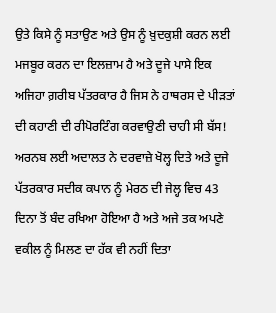ਉਤੇ ਕਿਸੇ ਨੂੰ ਸਤਾਉਣ ਅਤੇ ਉਸ ਨੂੰ ਖ਼ੁਦਕੁਸ਼ੀ ਕਰਨ ਲਈ ਮਜਬੂਰ ਕਰਨ ਦਾ ਇਲਜ਼ਾਮ ਹੈ ਅਤੇ ਦੂਜੇ ਪਾਸੇ ਇਕ ਅਜਿਹਾ ਗ਼ਰੀਬ ਪੱਤਰਕਾਰ ਹੈ ਜਿਸ ਨੇ ਹਾਥਰਸ ਦੇ ਪੀੜਤਾਂ ਦੀ ਕਹਾਣੀ ਦੀ ਰੀਪੋਰਟਿੰਗ ਕਰਵਾਉਣੀ ਚਾਹੀ ਸੀ ਬੱਸ! ਅਰਨਬ ਲਈ ਅਦਾਲਤ ਨੇ ਦਰਵਾਜ਼ੇ ਖੋਲ੍ਹ ਦਿਤੇ ਅਤੇ ਦੂਜੇ ਪੱਤਰਕਾਰ ਸਦੀਕ ਕਪਾਨ ਨੂੰ ਮੇਰਠ ਦੀ ਜੇਲ੍ਹ ਵਿਚ 43 ਦਿਨਾ ਤੋਂ ਬੰਦ ਰਖਿਆ ਹੋਇਆ ਹੈ ਅਤੇ ਅਜੇ ਤਕ ਅਪਣੇ ਵਕੀਲ ਨੂੰ ਮਿਲਣ ਦਾ ਹੱਕ ਵੀ ਨਹੀਂ ਦਿਤਾ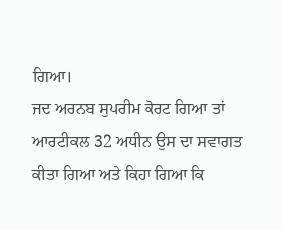ਗਿਆ।
ਜਦ ਅਰਨਬ ਸੁਪਰੀਮ ਕੋਰਟ ਗਿਆ ਤਾਂ ਆਰਟੀਕਲ 32 ਅਧੀਨ ਉਸ ਦਾ ਸਵਾਗਤ ਕੀਤਾ ਗਿਆ ਅਤੇ ਕਿਹਾ ਗਿਆ ਕਿ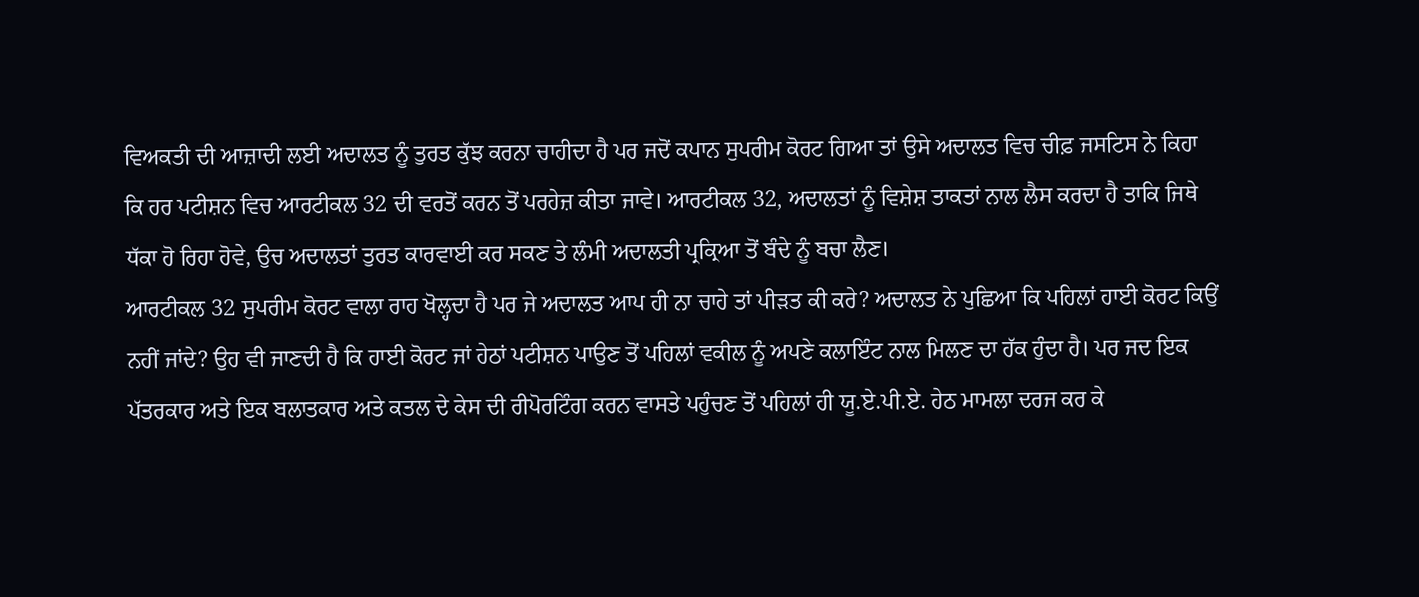ਵਿਅਕਤੀ ਦੀ ਆਜ਼ਾਦੀ ਲਈ ਅਦਾਲਤ ਨੂੰ ਤੁਰਤ ਕੁੱਝ ਕਰਨਾ ਚਾਹੀਦਾ ਹੈ ਪਰ ਜਦੋਂ ਕਪਾਨ ਸੁਪਰੀਮ ਕੋਰਟ ਗਿਆ ਤਾਂ ਉਸੇ ਅਦਾਲਤ ਵਿਚ ਚੀਫ਼ ਜਸਟਿਸ ਨੇ ਕਿਹਾ ਕਿ ਹਰ ਪਟੀਸ਼ਨ ਵਿਚ ਆਰਟੀਕਲ 32 ਦੀ ਵਰਤੋਂ ਕਰਨ ਤੋਂ ਪਰਹੇਜ਼ ਕੀਤਾ ਜਾਵੇ। ਆਰਟੀਕਲ 32, ਅਦਾਲਤਾਂ ਨੂੰ ਵਿਸ਼ੇਸ਼ ਤਾਕਤਾਂ ਨਾਲ ਲੈਸ ਕਰਦਾ ਹੈ ਤਾਕਿ ਜਿਥੇ ਧੱਕਾ ਹੋ ਰਿਹਾ ਹੋਵੇ, ਉਚ ਅਦਾਲਤਾਂ ਤੁਰਤ ਕਾਰਵਾਈ ਕਰ ਸਕਣ ਤੇ ਲੰਮੀ ਅਦਾਲਤੀ ਪ੍ਰਕ੍ਰਿਆ ਤੋਂ ਬੰਦੇ ਨੂੰ ਬਚਾ ਲੈਣ।
ਆਰਟੀਕਲ 32 ਸੁਪਰੀਮ ਕੋਰਟ ਵਾਲਾ ਰਾਹ ਖੋਲ੍ਹਦਾ ਹੈ ਪਰ ਜੇ ਅਦਾਲਤ ਆਪ ਹੀ ਨਾ ਚਾਹੇ ਤਾਂ ਪੀੜਤ ਕੀ ਕਰੇ? ਅਦਾਲਤ ਨੇ ਪੁਛਿਆ ਕਿ ਪਹਿਲਾਂ ਹਾਈ ਕੋਰਟ ਕਿਉਂ ਨਹੀਂ ਜਾਂਦੇ? ਉਹ ਵੀ ਜਾਣਦੀ ਹੈ ਕਿ ਹਾਈ ਕੋਰਟ ਜਾਂ ਹੇਠਾਂ ਪਟੀਸ਼ਨ ਪਾਉਣ ਤੋਂ ਪਹਿਲਾਂ ਵਕੀਲ ਨੂੰ ਅਪਣੇ ਕਲਾਇੰਟ ਨਾਲ ਮਿਲਣ ਦਾ ਹੱਕ ਹੁੰਦਾ ਹੈ। ਪਰ ਜਦ ਇਕ ਪੱਤਰਕਾਰ ਅਤੇ ਇਕ ਬਲਾਤਕਾਰ ਅਤੇ ਕਤਲ ਦੇ ਕੇਸ ਦੀ ਰੀਪੋਰਟਿੰਗ ਕਰਨ ਵਾਸਤੇ ਪਹੁੰਚਣ ਤੋਂ ਪਹਿਲਾਂ ਹੀ ਯੂ.ਏ.ਪੀ.ਏ. ਹੇਠ ਮਾਮਲਾ ਦਰਜ ਕਰ ਕੇ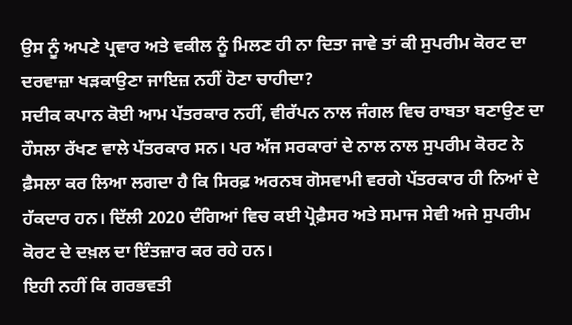ਉਸ ਨੂੰ ਅਪਣੇ ਪ੍ਰਵਾਰ ਅਤੇ ਵਕੀਲ ਨੂੰ ਮਿਲਣ ਹੀ ਨਾ ਦਿਤਾ ਜਾਵੇ ਤਾਂ ਕੀ ਸੁਪਰੀਮ ਕੋਰਟ ਦਾ ਦਰਵਾਜ਼ਾ ਖੜਕਾਉਣਾ ਜਾਇਜ਼ ਨਹੀਂ ਹੋਣਾ ਚਾਹੀਦਾ?
ਸਦੀਕ ਕਪਾਨ ਕੋਈ ਆਮ ਪੱਤਰਕਾਰ ਨਹੀਂ, ਵੀਰੱਪਨ ਨਾਲ ਜੰਗਲ ਵਿਚ ਰਾਬਤਾ ਬਣਾਉਣ ਦਾ ਹੌਸਲਾ ਰੱਖਣ ਵਾਲੇ ਪੱਤਰਕਾਰ ਸਨ। ਪਰ ਅੱਜ ਸਰਕਾਰਾਂ ਦੇ ਨਾਲ ਨਾਲ ਸੁਪਰੀਮ ਕੋਰਟ ਨੇ ਫ਼ੈਸਲਾ ਕਰ ਲਿਆ ਲਗਦਾ ਹੈ ਕਿ ਸਿਰਫ਼ ਅਰਨਬ ਗੋਸਵਾਮੀ ਵਰਗੇ ਪੱਤਰਕਾਰ ਹੀ ਨਿਆਂ ਦੇ ਹੱਕਦਾਰ ਹਨ। ਦਿੱਲੀ 2020 ਦੰਗਿਆਂ ਵਿਚ ਕਈ ਪ੍ਰੋਫ਼ੈਸਰ ਅਤੇ ਸਮਾਜ ਸੇਵੀ ਅਜੇ ਸੁਪਰੀਮ ਕੋਰਟ ਦੇ ਦਖ਼ਲ ਦਾ ਇੰਤਜ਼ਾਰ ਕਰ ਰਹੇ ਹਨ।
ਇਹੀ ਨਹੀਂ ਕਿ ਗਰਭਵਤੀ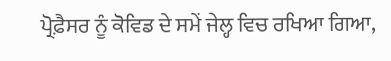ਪ੍ਰੋਫ਼ੈਸਰ ਨੂੰ ਕੋਵਿਡ ਦੇ ਸਮੇਂ ਜੇਲ੍ਹ ਵਿਚ ਰਖਿਆ ਗਿਆ,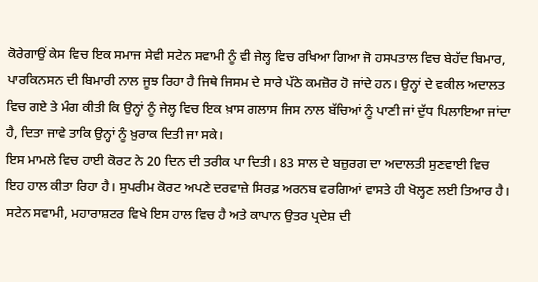ਕੋਰੇਗਾਉਂ ਕੇਸ ਵਿਚ ਇਕ ਸਮਾਜ ਸੇਵੀ ਸਟੇਨ ਸਵਾਮੀ ਨੂੰ ਵੀ ਜੇਲ੍ਹ ਵਿਚ ਰਖਿਆ ਗਿਆ ਜੋ ਹਸਪਤਾਲ ਵਿਚ ਬੇਹੱਦ ਬਿਮਾਰ, ਪਾਰਕਿਨਸਨ ਦੀ ਬਿਮਾਰੀ ਨਾਲ ਜੂਝ ਰਿਹਾ ਹੈ ਜਿਥੇ ਜਿਸਮ ਦੇ ਸਾਰੇ ਪੱਠੇ ਕਮਜ਼ੋਰ ਹੋ ਜਾਂਦੇ ਹਨ। ਉਨ੍ਹਾਂ ਦੇ ਵਕੀਲ ਅਦਾਲਤ ਵਿਚ ਗਏ ਤੇ ਮੰਗ ਕੀਤੀ ਕਿ ਉਨ੍ਹਾਂ ਨੂੰ ਜੇਲ੍ਹ ਵਿਚ ਇਕ ਖ਼ਾਸ ਗਲਾਸ ਜਿਸ ਨਾਲ ਬੱਚਿਆਂ ਨੂੰ ਪਾਣੀ ਜਾਂ ਦੁੱਧ ਪਿਲਾਇਆ ਜਾਂਦਾ ਹੈ, ਦਿਤਾ ਜਾਵੇ ਤਾਕਿ ਉਨ੍ਹਾਂ ਨੂੰ ਖ਼ੁਰਾਕ ਦਿਤੀ ਜਾ ਸਕੇ।
ਇਸ ਮਾਮਲੇ ਵਿਚ ਹਾਈ ਕੋਰਟ ਨੇ 20 ਦਿਨ ਦੀ ਤਰੀਕ ਪਾ ਦਿਤੀ। 83 ਸਾਲ ਦੇ ਬਜ਼ੁਰਗ ਦਾ ਅਦਾਲਤੀ ਸੁਣਵਾਈ ਵਿਚ ਇਹ ਹਾਲ ਕੀਤਾ ਰਿਹਾ ਹੈ। ਸੁਪਰੀਮ ਕੋਰਟ ਅਪਣੇ ਦਰਵਾਜ਼ੇ ਸਿਰਫ਼ ਅਰਨਬ ਵਰਗਿਆਂ ਵਾਸਤੇ ਹੀ ਖੋਲ੍ਹਣ ਲਈ ਤਿਆਰ ਹੈ। ਸਟੇਨ ਸਵਾਮੀ, ਮਹਾਰਾਸ਼ਟਰ ਵਿਖੇ ਇਸ ਹਾਲ ਵਿਚ ਹੈ ਅਤੇ ਕਾਪਾਨ ਉਤਰ ਪ੍ਰਦੇਸ਼ ਦੀ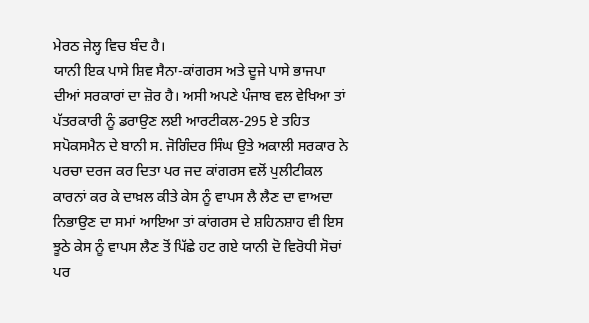ਮੇਰਠ ਜੇਲ੍ਹ ਵਿਚ ਬੰਦ ਹੈ।
ਯਾਨੀ ਇਕ ਪਾਸੇ ਸ਼ਿਵ ਸੈਨਾ-ਕਾਂਗਰਸ ਅਤੇ ਦੂਜੇ ਪਾਸੇ ਭਾਜਪਾ ਦੀਆਂ ਸਰਕਾਰਾਂ ਦਾ ਜ਼ੋਰ ਹੈ। ਅਸੀ ਅਪਣੇ ਪੰਜਾਬ ਵਲ ਵੇਖਿਆ ਤਾਂ ਪੱਤਰਕਾਰੀ ਨੂੰ ਡਰਾਉਣ ਲਈ ਆਰਟੀਕਲ-295 ਏ ਤਹਿਤ ਸਪੋਕਸਮੈਨ ਦੇ ਬਾਨੀ ਸ. ਜੋਗਿੰਦਰ ਸਿੰਘ ਉਤੇ ਅਕਾਲੀ ਸਰਕਾਰ ਨੇ ਪਰਚਾ ਦਰਜ ਕਰ ਦਿਤਾ ਪਰ ਜਦ ਕਾਂਗਰਸ ਵਲੋਂ ਪੁਲੀਟੀਕਲ ਕਾਰਨਾਂ ਕਰ ਕੇ ਦਾਖ਼ਲ ਕੀਤੇ ਕੇਸ ਨੂੰ ਵਾਪਸ ਲੈ ਲੈਣ ਦਾ ਵਾਅਦਾ ਨਿਭਾਉਣ ਦਾ ਸਮਾਂ ਆਇਆ ਤਾਂ ਕਾਂਗਰਸ ਦੇ ਸ਼ਹਿਨਸ਼ਾਹ ਵੀ ਇਸ ਝੂਠੇ ਕੇਸ ਨੂੰ ਵਾਪਸ ਲੈਣ ਤੋਂ ਪਿੱਛੇ ਹਟ ਗਏ ਯਾਨੀ ਦੋ ਵਿਰੋਧੀ ਸੋਚਾਂ ਪਰ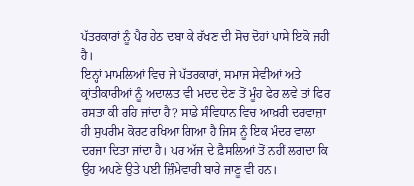ਪੱਤਰਕਾਰਾਂ ਨੂੰ ਪੈਰ ਹੇਠ ਦਬਾ ਕੇ ਰੱਖਣ ਦੀ ਸੋਚ ਦੋਹਾਂ ਪਾਸੇ ਇਕੋ ਜਹੀ ਹੈ।
ਇਨ੍ਹਾਂ ਮਾਮਲਿਆਂ ਵਿਚ ਜੇ ਪੱਤਰਕਾਰਾਂ, ਸਮਾਜ ਸੇਵੀਆਂ ਅਤੇ ਕ੍ਰਾਂਤੀਕਾਰੀਆਂ ਨੂੰ ਅਦਾਲਤ ਵੀ ਮਦਦ ਦੇਣ ਤੋਂ ਮੂੰਹ ਫੇਰ ਲਵੇ ਤਾਂ ਫਿਰ ਰਸਤਾ ਕੀ ਰਹਿ ਜਾਂਦਾ ਹੈ? ਸਾਡੇ ਸੰਵਿਧਾਨ ਵਿਚ ਆਖ਼ਰੀ ਦਰਵਾਜ਼ਾ ਹੀ ਸੁਪਰੀਮ ਕੋਰਟ ਰਖਿਆ ਗਿਆ ਹੈ ਜਿਸ ਨੂੰ ਇਕ ਮੰਦਰ ਵਾਲਾ ਦਰਜਾ ਦਿਤਾ ਜਾਂਦਾ ਹੈ। ਪਰ ਅੱਜ ਦੇ ਫ਼ੈਸਲਿਆਂ ਤੋਂ ਨਹੀਂ ਲਗਦਾ ਕਿ ਉਹ ਅਪਣੇ ਉਤੇ ਪਈ ਜ਼ਿੰਮੇਵਾਰੀ ਬਾਰੇ ਜਾਣੂ ਵੀ ਹਨ।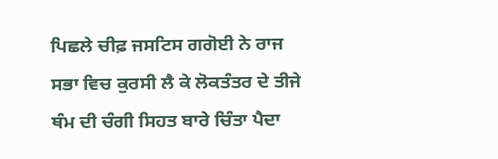ਪਿਛਲੇ ਚੀਫ਼ ਜਸਟਿਸ ਗਗੋਈ ਨੇ ਰਾਜ ਸਭਾ ਵਿਚ ਕੁਰਸੀ ਲੈ ਕੇ ਲੋਕਤੰਤਰ ਦੇ ਤੀਜੇ ਥੰਮ ਦੀ ਚੰਗੀ ਸਿਹਤ ਬਾਰੇ ਚਿੰਤਾ ਪੈਦਾ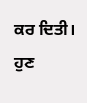ਕਰ ਦਿਤੀ। ਹੁਣ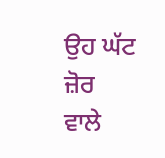ਉਹ ਘੱਟ ਜ਼ੋਰ ਵਾਲੇ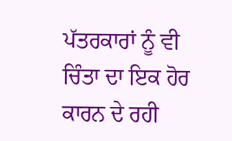ਪੱਤਰਕਾਰਾਂ ਨੂੰ ਵੀ ਚਿੰਤਾ ਦਾ ਇਕ ਹੋਰ ਕਾਰਨ ਦੇ ਰਹੀ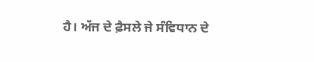ਹੈ। ਅੱਜ ਦੇ ਫ਼ੈਸਲੇ ਜੇ ਸੰਵਿਧਾਨ ਦੇ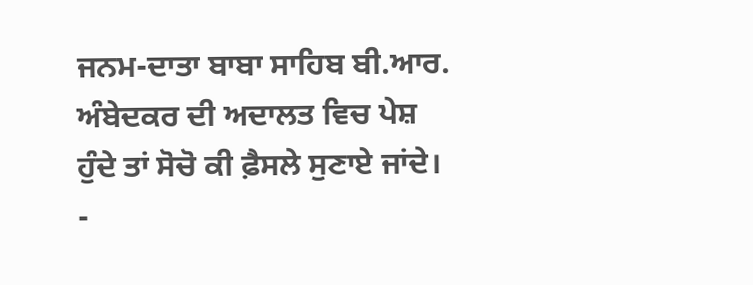ਜਨਮ-ਦਾਤਾ ਬਾਬਾ ਸਾਹਿਬ ਬੀ.ਆਰ. ਅੰਬੇਦਕਰ ਦੀ ਅਦਾਲਤ ਵਿਚ ਪੇਸ਼ ਹੁੰਦੇ ਤਾਂ ਸੋਚੋ ਕੀ ਫ਼ੈਸਲੇ ਸੁਣਾਏ ਜਾਂਦੇ। -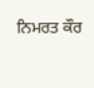ਨਿਮਰਤ ਕੌਰ